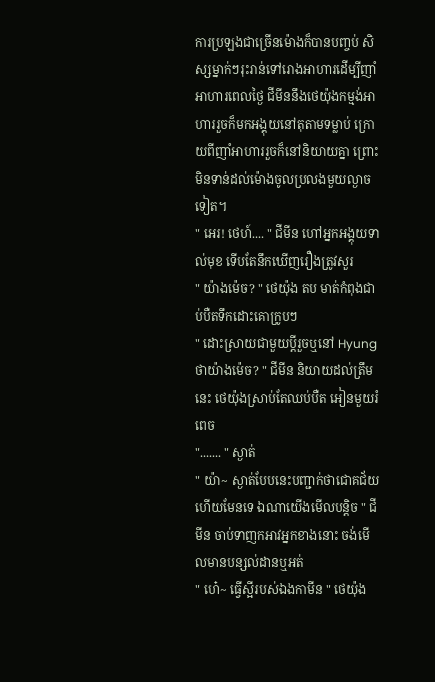ការប្រឡងជាច្រើនម៉ោងក៏បានបញ្ចប់ សិស្សម្នាក់ៗរុះរាន់ទៅរោងអាហារដើម្បីញាំអាហារពេលថ្ងៃ ជីមីននឹងថេយ៉ុងកម្មង់អាហាររួចក៏មកអង្គុយនៅតុតាមទម្លាប់ ក្រោយពីញាំអាហាររួចក៏នៅនិយាយគ្នា ព្រោះមិនទាន់ដល់ម៉ោងចូលប្រលងមួយល្ងាចទៀត។
" អេរ! ថេហ៍.... " ជីមីន ហៅអ្នកអង្គុយទាល់មុខ ទើបតែនឹកឃើញរឿងត្រូវសួរ
" យ៉ាងម៉េច? " ថេយ៉ុង តប មាត់កំពុងជាប់បឺតទឹកដោះគោក្រូបៗ
" ដោះស្រាយជាមួយប្ដីរួចឬនៅ Hyungថាយ៉ាងម៉េច? " ជីមីន និយាយដល់ត្រឹមនេះ ថេយ៉ុងស្រាប់តែឈប់បឺត អៀនមួយរំពេច
"....... " ស្ងាត់
" យ៉ា~ ស្ងាត់បែបនេះបញ្ជាក់ថាជោគជ័យហើយមែនទេ ឯណាយើងមើលបន្តិច " ជីមីន ចាប់ទាញកអាវអ្នកខាងនោះ ចង់មើលមានបន្សល់ដានឬអត់
" ហេ៎~ ធ្វើស្អីរបស់ឯងកាមីន " ថេយ៉ុង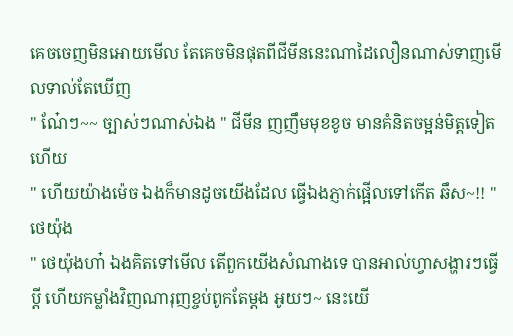គេចចេញមិនអោយមើល តែគេចមិនផុតពីជីមីននេះណាដៃលឿនណាស់ទាញមើលទាល់តែឃើញ
" ណ៎ែៗ~~ ច្បាស់ៗណាស់ឯង " ជីមីន ញញឹមមុខខូច មានគំនិតចម្អន់មិត្តទៀតហើយ
" ហើយយ៉ាងម៉េច ឯងក៏មានដូចយើងដែល ធ្វើឯងភ្ញាក់ផ្អើលទៅកើត ឆឹស~!! " ថេយ៉ុង
" ថេយ៉ុងហា៎ ឯងគិតទៅមើល តើពួកយើងសំណាងទេ បានអាល់ហ្វាសង្ហារៗធ្វើប្ដី ហើយកម្លាំងវិញណារុញខ្ចប់ពូកតែម្ដង អូយៗ~ នេះយើ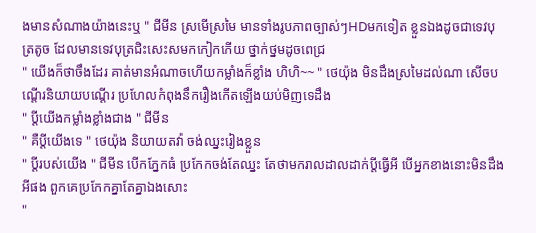ងមានសំណាងយ៉ាងនេះឬ " ជីមីន ស្រមើស្រមៃ មានទាំងរូបភាពច្បាស់ៗHDមកទៀត ខ្លួនឯងដូចជាទេវបុត្រតូច ដែលមានទេវបុត្រជិះសេះសមកកៀកកើយ ថ្នាក់ថ្នមដូចពេជ្រ
" យើងក៏ថាចឹងដែរ គាត់មានអំណាចហើយកម្លាំងក៏ខ្លាំង ហិហិ~~ " ថេយ៉ុង មិនដឹងស្រមៃដល់ណា សើចបណ្ដើរនិយាយបណ្ដើរ ប្រហែលកំពុងនឹករឿងកើតឡើងយប់មិញទេដឹង
" ប្ដីយើងកម្លាំងខ្លាំងជាង " ជីមីន
" គឺប្ដីយើងទេ " ថេយ៉ុង និយាយតវ៉ា ចង់ឈ្នះរៀងខ្លួន
" ប្ដីរបស់យើង " ជីមីន បើកភ្នែកធំ ប្រកែកចង់តែឈ្នះ តែថាមករាលដាលដាក់ប្ដីធ្វើអី បើអ្នកខាងនោះមិនដឹងអីផង ពួកគេប្រកែកគ្នាតែគ្នាឯងសោះ
"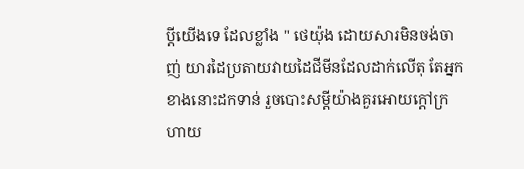ប្ដីយើងទេ ដែលខ្លាំង " ថេយ៉ុង ដោយសារមិនចង់ចាញ់ យារដៃប្រតាយវាយដៃជីមីនដែលដាក់លើតុ តែអ្នកខាងនោះដកទាន់ រួចបោះសម្ដីយ៉ាងគួរអោយក្ដៅក្រហាយ